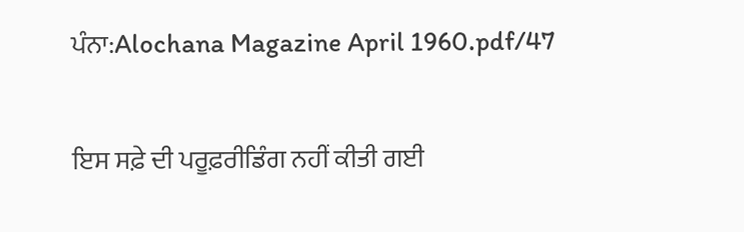ਪੰਨਾ:Alochana Magazine April 1960.pdf/47

ਇਸ ਸਫ਼ੇ ਦੀ ਪਰੂਫ਼ਰੀਡਿੰਗ ਨਹੀਂ ਕੀਤੀ ਗਈ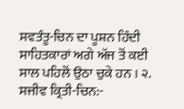ਸਵਤੰਤੂ-ਚਿਨ ਦਾ ਪੂਸ਼ਨ ਹਿੰਦੀ ਸਾਹਿਤਕਾਰਾਂ ਅਗੇ ਅੱਜ ਤੋਂ ਕਈ ਸਾਲ ਪਹਿਲੋਂ ਉਠਾ ਚੁਕੇ ਹਨ । ੨. ਸਜੀਵ ਕ੍ਰਿਤੀ-ਚਿਨ:-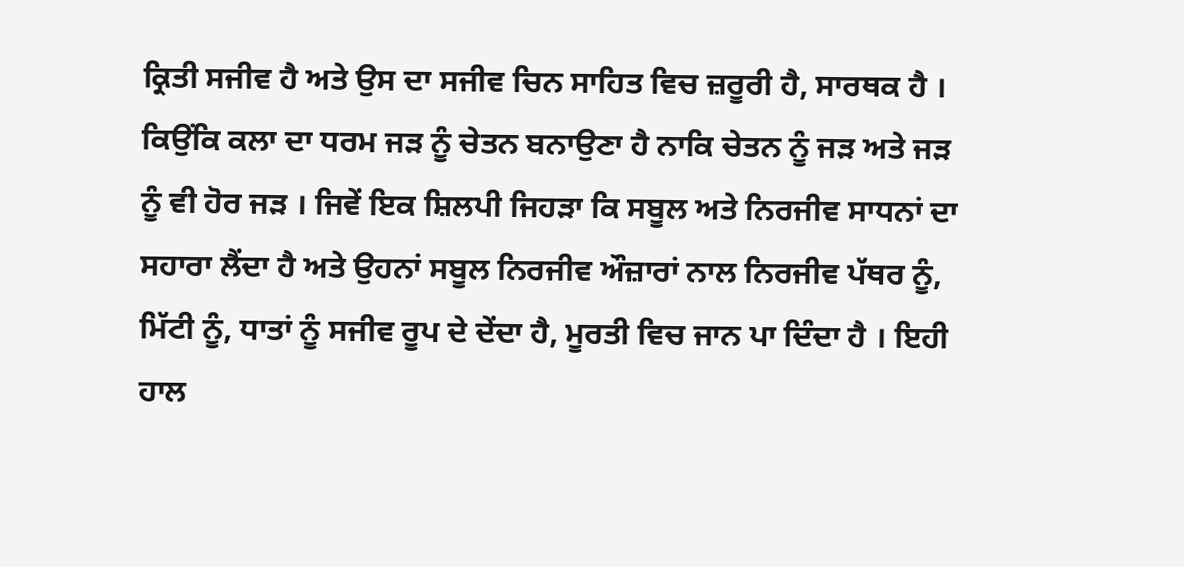ਕ੍ਰਿਤੀ ਸਜੀਵ ਹੈ ਅਤੇ ਉਸ ਦਾ ਸਜੀਵ ਚਿਨ ਸਾਹਿਤ ਵਿਚ ਜ਼ਰੂਰੀ ਹੈ, ਸਾਰਥਕ ਹੈ । ਕਿਉਂਕਿ ਕਲਾ ਦਾ ਧਰਮ ਜੜ ਨੂੰ ਚੇਤਨ ਬਨਾਉਣਾ ਹੈ ਨਾਕਿ ਚੇਤਨ ਨੂੰ ਜੜ ਅਤੇ ਜੜ ਨੂੰ ਵੀ ਹੋਰ ਜੜ । ਜਿਵੇਂ ਇਕ ਸ਼ਿਲਪੀ ਜਿਹੜਾ ਕਿ ਸਬੂਲ ਅਤੇ ਨਿਰਜੀਵ ਸਾਧਨਾਂ ਦਾ ਸਹਾਰਾ ਲੈਂਦਾ ਹੈ ਅਤੇ ਉਹਨਾਂ ਸਬੂਲ ਨਿਰਜੀਵ ਔਜ਼ਾਰਾਂ ਨਾਲ ਨਿਰਜੀਵ ਪੱਥਰ ਨੂੰ, ਮਿੱਟੀ ਨੂੰ, ਧਾਤਾਂ ਨੂੰ ਸਜੀਵ ਰੂਪ ਦੇ ਦੇਂਦਾ ਹੈ, ਮੂਰਤੀ ਵਿਚ ਜਾਨ ਪਾ ਦਿੰਦਾ ਹੈ । ਇਹੀ ਹਾਲ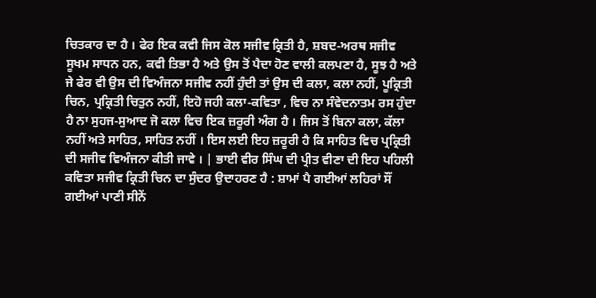ਚਿਤਕਾਰ ਦਾ ਹੈ । ਫੇਰ ਇਕ ਕਵੀ ਜਿਸ ਕੋਲ ਸਜੀਵ ਕ੍ਰਿਤੀ ਹੈ, ਸ਼ਬਦ-ਅਰਥ ਸਜੀਵ ਸੂਖਮ ਸਾਧਨ ਹਨ, ਕਵੀ ਤਿਭਾ ਹੈ ਅਤੇ ਉਸ ਤੋਂ ਪੈਦਾ ਹੋਣ ਵਾਲੀ ਕਲਪਣਾ ਹੈ, ਸੂਝ ਹੈ ਅਤੇ ਜੇ ਫੇਰ ਵੀ ਉਸ ਦੀ ਵਿਅੰਜਨਾ ਸਜੀਵ ਨਹੀਂ ਹੁੰਦੀ ਤਾਂ ਉਸ ਦੀ ਕਲਾ, ਕਲਾ ਨਹੀਂ, ਪੂਕ੍ਰਿਤੀ ਚਿਨ, ਪ੍ਰਕ੍ਰਿਤੀ ਚਿਤੁਨ ਨਹੀਂ, ਇਹੋ ਜਹੀ ਕਲਾ-ਕਵਿਤਾ , ਵਿਚ ਨਾ ਸੰਵੇਦਨਾਤਮ ਰਸ ਹੁੰਦਾ ਹੈ ਨਾ ਸੁਹਜ-ਸੁਆਦ ਜੋ ਕਲਾ ਵਿਚ ਇਕ ਜ਼ਰੂਰੀ ਅੰਗ ਹੈ । ਜਿਸ ਤੋਂ ਬਿਨਾ ਕਲਾ, ਕੱਲਾ ਨਹੀਂ ਅਤੇ ਸਾਹਿਤ, ਸਾਹਿਤ ਨਹੀਂ । ਇਸ ਲਈ ਇਹ ਜ਼ਰੂਰੀ ਹੈ ਕਿ ਸਾਹਿਤ ਵਿਚ ਪ੍ਰਕ੍ਰਿਤੀ ਦੀ ਸਜੀਵ ਵਿਅੰਜਨਾ ਕੀਤੀ ਜਾਵੇ । | ਭਾਈ ਵੀਰ ਸਿੰਘ ਦੀ ਪ੍ਰੀਤ ਵੀਣਾ ਦੀ ਇਹ ਪਹਿਲੀ ਕਵਿਤਾ ਸਜੀਵ ਕ੍ਰਿਤੀ ਚਿਨ ਦਾ ਸੁੰਦਰ ਉਦਾਹਰਣ ਹੈ : ਸ਼ਾਮਾਂ ਪੈ ਗਈਆਂ ਲਹਿਰਾਂ ਸੌਂ ਗਈਆਂ ਪਾਣੀ ਸੀਨੇਂ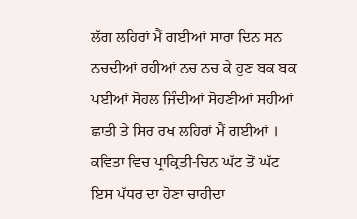ਲੱਗ ਲਹਿਰਾਂ ਮੈਂ ਗਈਆਂ ਸਾਰਾ ਦਿਨ ਸਨ ਨਚਦੀਆਂ ਰਹੀਆਂ ਨਚ ਨਚ ਕੇ ਹੁਣ ਬਕ ਬਕ ਪਈਆਂ ਸੋਹਲ ਜਿੰਦੀਆਂ ਸੋਹਣੀਆਂ ਸਹੀਆਂ ਛਾਤੀ ਤੇ ਸਿਰ ਰਖ ਲਹਿਰਾਂ ਮੈਂ ਗਈਆਂ । ਕਵਿਤਾ ਵਿਚ ਪ੍ਰਾਕ੍ਰਿਤੀ-ਚਿਨ ਘੱਟ ਤੋਂ ਘੱਟ ਇਸ ਪੱਧਰ ਦਾ ਹੋਣਾ ਚਾਹੀਦਾ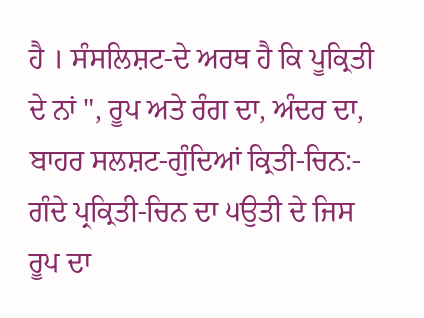ਹੈ । ਸੰਸਲਿਸ਼ਟ-ਦੇ ਅਰਥ ਹੈ ਕਿ ਪੂਕ੍ਰਿਤੀ ਦੇ ਨਾਂ ", ਰੂਪ ਅਤੇ ਰੰਗ ਦਾ, ਅੰਦਰ ਦਾ, ਬਾਹਰ ਸਲਸ਼ਟ-ਗੁੰਦਿਆਂ ਕ੍ਰਿਤੀ-ਚਿਨ:- ਗੰਦੇ ਪ੍ਰਕ੍ਰਿਤੀ-ਚਿਨ ਦਾ ੫ਉਤੀ ਦੇ ਜਿਸ ਰੂਪ ਦਾ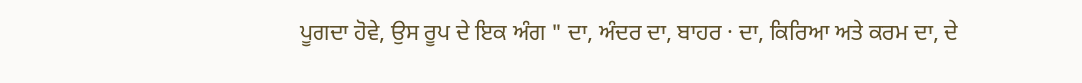ਪੂਗਦਾ ਹੋਵੇ, ਉਸ ਰੂਪ ਦੇ ਇਕ ਅੰਗ " ਦਾ, ਅੰਦਰ ਦਾ, ਬਾਹਰ · ਦਾ, ਕਿਰਿਆ ਅਤੇ ਕਰਮ ਦਾ, ਦੇ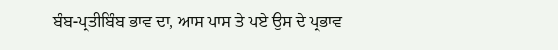ਬੰਬ-ਪ੍ਰਤੀਬਿੰਬ ਭਾਵ ਦਾ, ਆਸ ਪਾਸ ਤੇ ਪਏ ਉਸ ਦੇ ਪ੍ਰਭਾਵ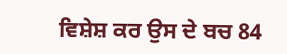ਵਿਸ਼ੇਸ਼ ਕਰ ਉਸ ਦੇ ਬਚ 84